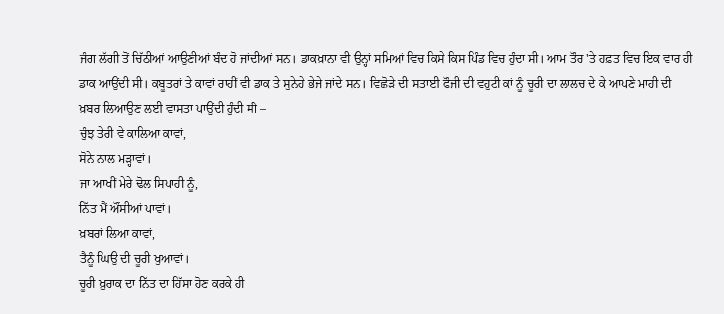ਜੰਗ ਲੱਗੀ ਤੋਂ ਚਿੱਠੀਆਂ ਆਉਣੀਆਂ ਬੰਦ ਹੋ ਜਾਂਦੀਆਂ ਸਨ। ਡਾਕਖ਼ਾਨਾ ਵੀ ਉਨ੍ਹਾਂ ਸਮਿਆਂ ਵਿਚ ਕਿਸੇ ਕਿਸ ਪਿੰਡ ਵਿਚ ਹੁੰਦਾ ਸੀ। ਆਮ ਤੌਰ 'ਤੇ ਹਫ਼ਤ ਵਿਚ ਇਕ ਵਾਰ ਹੀ ਡਾਕ ਆਉਂਦੀ ਸੀ। ਕਬੂਤਰਾਂ ਤੇ ਕਾਵਾਂ ਰਾਹੀਂ ਵੀ ਡਾਕ ਤੇ ਸੁਨੇਹੇ ਭੇਜੇ ਜਾਂਦੇ ਸਨ। ਵਿਛੋੜੇ ਦੀ ਸਤਾਈ ਫੌਜੀ ਦੀ ਵਹੁਟੀ ਕਾਂ ਨੂੰ ਚੂਰੀ ਦਾ ਲਾਲਚ ਦੇ ਕੇ ਆਪਣੇ ਮਾਹੀ ਦੀ ਖ਼ਬਰ ਲਿਆਉਣ ਲਈ ਵਾਸਤਾ ਪਾਉਂਦੀ ਹੁੰਦੀ मी –
ਚੁੰਝ ਤੇਰੀ ਵੇ ਕਾਲਿਆ ਕਾਵਾਂ,
ਸੋਨੇ ਨਾਲ ਮੜ੍ਹਾਵਾਂ।
ਜਾ ਆਖੀਂ ਮੇਰੇ ਢੋਲ ਸਿਪਾਹੀ ਨੂੰ,
ਨਿੱਤ ਮੈਂ ਔਂਸੀਆਂ ਪਾਵਾਂ।
ਖ਼ਬਰਾਂ ਲਿਆ ਕਾਵਾਂ,
ਤੈਨੂੰ ਘਿਉ ਦੀ ਚੂਰੀ ਖੁਆਵਾਂ।
ਚੂਰੀ ਖ਼ੁਰਾਕ ਦਾ ਨਿੱਤ ਦਾ ਹਿੱਸਾ ਹੋਣ ਕਰਕੇ ਹੀ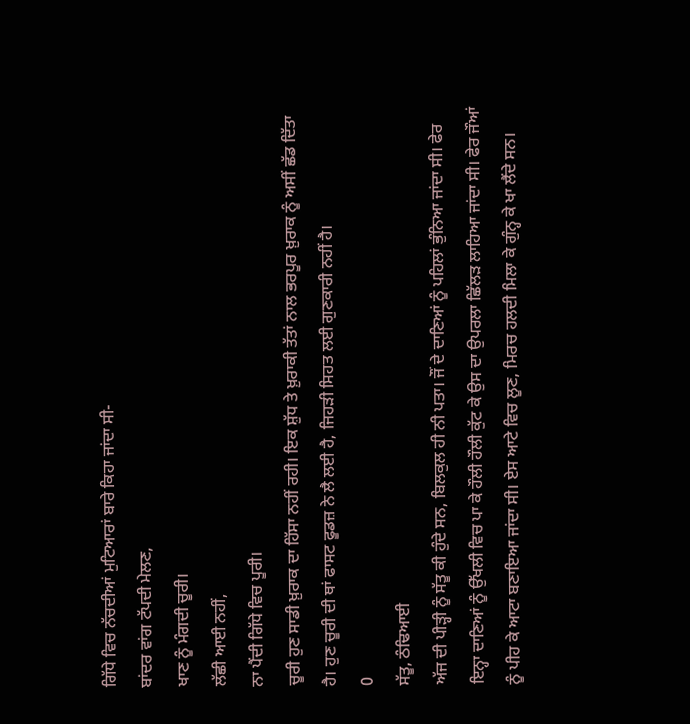ਗਿੱਧੇ ਵਿਚ ਨੱਚਦੀਆਂ ਮੁਟਿਆਰਾਂ ਬਾਰੇ ਕਿਹਾ ਜਾਂਦਾ ਸੀ-
ਬਾਂਦਰ ਵਾਂਗ ਟੱਪਦੀ ਮੇਲਣ,
ਖਾਣ ਨੂੰ ਮੰਗਦੀ ਚੂਰੀ।
ਲੱਛੀ ਆਈ ਨਹੀਂ,
ਨਾ ਪੈਂਦੀ ਗਿੱਧੇ ਵਿਚ ਪੂਰੀ।
ਚੂਰੀ ਹੁਣ ਸਾਡੀ ਖ਼ੁਰਾਕ ਦਾ ਹਿੱਸਾ ਨਹੀਂ ਰਹੀ। ਇਕ ਸ਼ੁੱਧ ਤੇ ਖ਼ੁਰਾਕੀ ਤੱਤਾਂ ਨਾਲ ਭਰਪੂਰ ਖ਼ੁਰਾਕ ਨੂੰ ਅਸੀਂ ਛੱਡ ਦਿੱਤਾ ਹੈ। ਹੁਣ ਚੂਰੀ ਦੀ ਥਾਂ ਫਾਸਟ ਫੂਡਜ਼ ਨੇ ਲੈ ਲਈ ਹੈ, ਜਿਹੜੀ ਸਿਹਤ ਲਈ ਗੁਣਕਾਰੀ ਨਹੀਂ ਹੈ।
0
ਸੱਤੂ, ਠੰਢਿਆਈ
ਅੱਜ ਦੀ ਪੀੜ੍ਹੀ ਨੂੰ ਸੱਤੂ ਕੀ ਹੁੰਦੇ ਸਨ, ਬਿਲਕੁਲ ਹੀ ਨੀ ਪਤਾ। ਜੌਂ ਦੇ ਦਾਣਿਆਂ ਨੂੰ ਪਹਿਲਾਂ ਭੁੰਨਿਆ ਜਾਂਦਾ ਸੀ। ਫੇਰ ਇਨ੍ਹਾ ਦਾਣਿਆਂ ਨੂੰ ਉੱਖਲੀ ਵਿਚ ਪਾ ਕੇ ਹੌਲੀ ਹੌਲੀ ਕੁੱਟ ਕੇ ਉਸ ਦਾ ਉਪਰਲਾ ਛਿੱਲੜ ਲਾਹਿਆ ਜਾਂਦਾ ਸੀ। ਫੇਰ ਜੌਆਂ ਨੂੰ ਪੀਹ ਕੇ ਆਟਾ ਬਣਾਇਆ ਜਾਂਦਾ ਸੀ। ਏਸ ਆਟੇ ਵਿਚ ਲੂਣ, ਮਿਰਚ ਹਲਦੀ ਮਿਲਾ ਕੇ ਗੁੰਨ੍ਹ ਕੇ ਖਾ ਲੈਂਦੇ ਸਨ।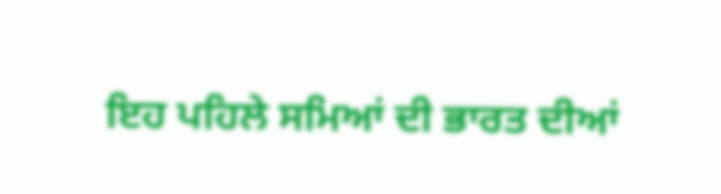ਇਹ ਪਹਿਲੇ ਸਮਿਆਂ ਦੀ ਭਾਰਤ ਦੀਆਂ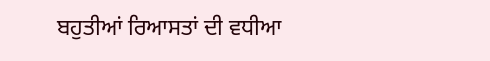ਬਹੁਤੀਆਂ ਰਿਆਸਤਾਂ ਦੀ ਵਧੀਆ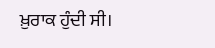ਖ਼ੁਰਾਕ ਹੁੰਦੀ ਸੀ।